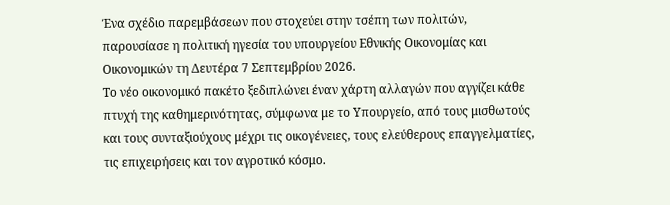Ένα σχέδιο παρεμβάσεων που στοχεύει στην τσέπη των πολιτών, παρουσίασε η πολιτική ηγεσία του υπουργείου Εθνικής Οικονομίας και Οικονομικών τη Δευτέρα 7 Σεπτεμβρίου 2026.
Το νέο οικονομικό πακέτο ξεδιπλώνει έναν χάρτη αλλαγών που αγγίζει κάθε πτυχή της καθημερινότητας, σύμφωνα με το Υπουργείο, από τους μισθωτούς και τους συνταξιούχους μέχρι τις οικογένειες, τους ελεύθερους επαγγελματίες, τις επιχειρήσεις και τον αγροτικό κόσμο.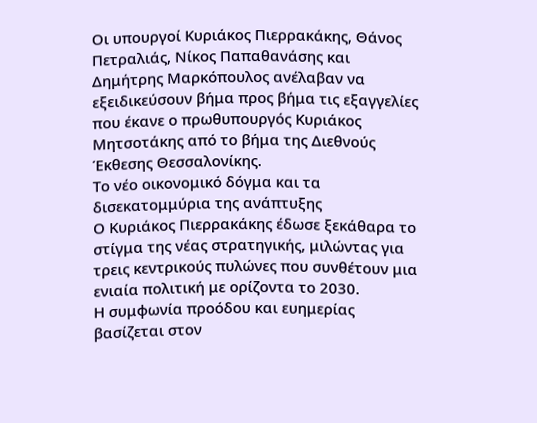Οι υπουργοί Κυριάκος Πιερρακάκης, Θάνος Πετραλιάς, Νίκος Παπαθανάσης και Δημήτρης Μαρκόπουλος ανέλαβαν να εξειδικεύσουν βήμα προς βήμα τις εξαγγελίες που έκανε ο πρωθυπουργός Κυριάκος Μητσοτάκης από το βήμα της Διεθνούς Έκθεσης Θεσσαλονίκης.
Το νέο οικονομικό δόγμα και τα δισεκατομμύρια της ανάπτυξης
Ο Κυριάκος Πιερρακάκης έδωσε ξεκάθαρα το στίγμα της νέας στρατηγικής, μιλώντας για τρεις κεντρικούς πυλώνες που συνθέτουν μια ενιαία πολιτική με ορίζοντα το 2030.
Η συμφωνία προόδου και ευημερίας βασίζεται στον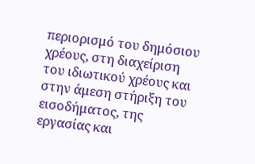περιορισμό του δημόσιου χρέους, στη διαχείριση του ιδιωτικού χρέους και στην άμεση στήριξη του εισοδήματος, της εργασίας και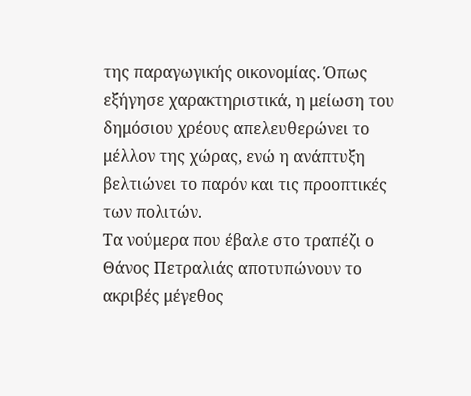της παραγωγικής οικονομίας. Όπως εξήγησε χαρακτηριστικά, η μείωση του δημόσιου χρέους απελευθερώνει το μέλλον της χώρας, ενώ η ανάπτυξη βελτιώνει το παρόν και τις προοπτικές των πολιτών.
Τα νούμερα που έβαλε στο τραπέζι ο Θάνος Πετραλιάς αποτυπώνουν το ακριβές μέγεθος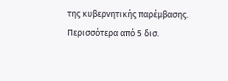της κυβερνητικής παρέμβασης. Περισσότερα από 5 δισ.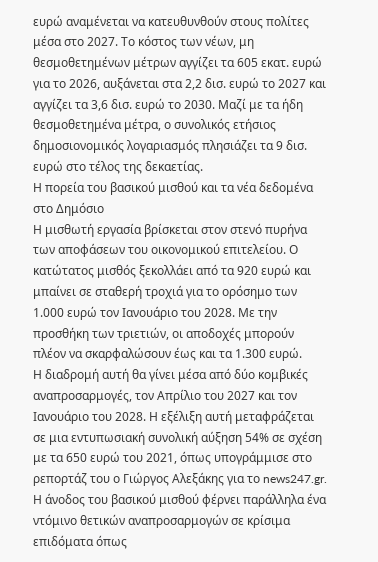ευρώ αναμένεται να κατευθυνθούν στους πολίτες μέσα στο 2027. Το κόστος των νέων, μη θεσμοθετημένων μέτρων αγγίζει τα 605 εκατ. ευρώ για το 2026, αυξάνεται στα 2,2 δισ. ευρώ το 2027 και αγγίζει τα 3,6 δισ. ευρώ το 2030. Μαζί με τα ήδη θεσμοθετημένα μέτρα, ο συνολικός ετήσιος δημοσιονομικός λογαριασμός πλησιάζει τα 9 δισ. ευρώ στο τέλος της δεκαετίας.
Η πορεία του βασικού μισθού και τα νέα δεδομένα στο Δημόσιο
Η μισθωτή εργασία βρίσκεται στον στενό πυρήνα των αποφάσεων του οικονομικού επιτελείου. Ο κατώτατος μισθός ξεκολλάει από τα 920 ευρώ και μπαίνει σε σταθερή τροχιά για το ορόσημο των 1.000 ευρώ τον Ιανουάριο του 2028. Με την προσθήκη των τριετιών, οι αποδοχές μπορούν πλέον να σκαρφαλώσουν έως και τα 1.300 ευρώ.
Η διαδρομή αυτή θα γίνει μέσα από δύο κομβικές αναπροσαρμογές, τον Απρίλιο του 2027 και τον Ιανουάριο του 2028. Η εξέλιξη αυτή μεταφράζεται σε μια εντυπωσιακή συνολική αύξηση 54% σε σχέση με τα 650 ευρώ του 2021, όπως υπογράμμισε στο ρεπορτάζ του ο Γιώργος Αλεξάκης για το news247.gr.
Η άνοδος του βασικού μισθού φέρνει παράλληλα ένα ντόμινο θετικών αναπροσαρμογών σε κρίσιμα επιδόματα όπως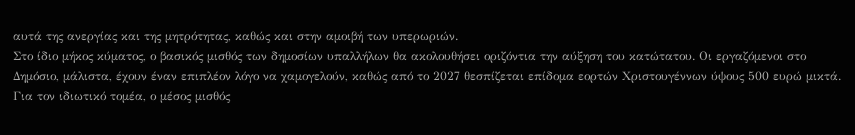αυτά της ανεργίας και της μητρότητας, καθώς και στην αμοιβή των υπερωριών.
Στο ίδιο μήκος κύματος, ο βασικός μισθός των δημοσίων υπαλλήλων θα ακολουθήσει οριζόντια την αύξηση του κατώτατου. Οι εργαζόμενοι στο Δημόσιο, μάλιστα, έχουν έναν επιπλέον λόγο να χαμογελούν, καθώς από το 2027 θεσπίζεται επίδομα εορτών Χριστουγέννων ύψους 500 ευρώ μικτά.
Για τον ιδιωτικό τομέα, ο μέσος μισθός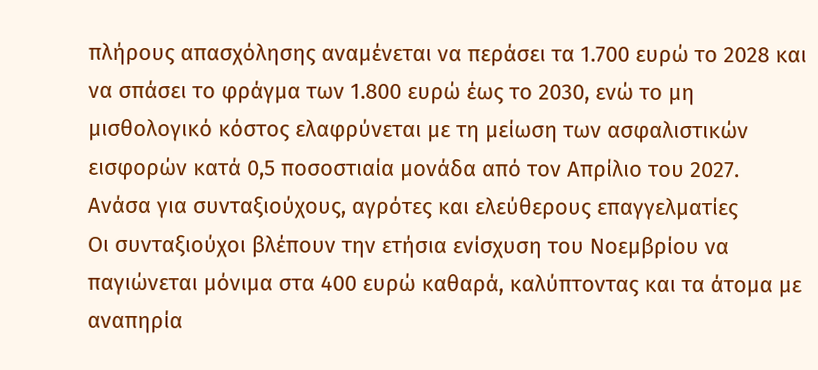πλήρους απασχόλησης αναμένεται να περάσει τα 1.700 ευρώ το 2028 και να σπάσει το φράγμα των 1.800 ευρώ έως το 2030, ενώ το μη μισθολογικό κόστος ελαφρύνεται με τη μείωση των ασφαλιστικών εισφορών κατά 0,5 ποσοστιαία μονάδα από τον Απρίλιο του 2027.
Ανάσα για συνταξιούχους, αγρότες και ελεύθερους επαγγελματίες
Οι συνταξιούχοι βλέπουν την ετήσια ενίσχυση του Νοεμβρίου να παγιώνεται μόνιμα στα 400 ευρώ καθαρά, καλύπτοντας και τα άτομα με αναπηρία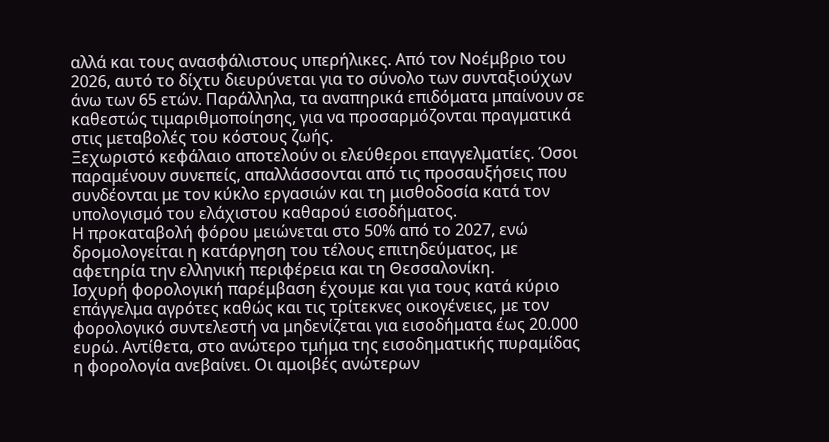αλλά και τους ανασφάλιστους υπερήλικες. Από τον Νοέμβριο του 2026, αυτό το δίχτυ διευρύνεται για το σύνολο των συνταξιούχων άνω των 65 ετών. Παράλληλα, τα αναπηρικά επιδόματα μπαίνουν σε καθεστώς τιμαριθμοποίησης, για να προσαρμόζονται πραγματικά στις μεταβολές του κόστους ζωής.
Ξεχωριστό κεφάλαιο αποτελούν οι ελεύθεροι επαγγελματίες. Όσοι παραμένουν συνεπείς, απαλλάσσονται από τις προσαυξήσεις που συνδέονται με τον κύκλο εργασιών και τη μισθοδοσία κατά τον υπολογισμό του ελάχιστου καθαρού εισοδήματος.
Η προκαταβολή φόρου μειώνεται στο 50% από το 2027, ενώ δρομολογείται η κατάργηση του τέλους επιτηδεύματος, με αφετηρία την ελληνική περιφέρεια και τη Θεσσαλονίκη.
Ισχυρή φορολογική παρέμβαση έχουμε και για τους κατά κύριο επάγγελμα αγρότες καθώς και τις τρίτεκνες οικογένειες, με τον φορολογικό συντελεστή να μηδενίζεται για εισοδήματα έως 20.000 ευρώ. Αντίθετα, στο ανώτερο τμήμα της εισοδηματικής πυραμίδας η φορολογία ανεβαίνει. Οι αμοιβές ανώτερων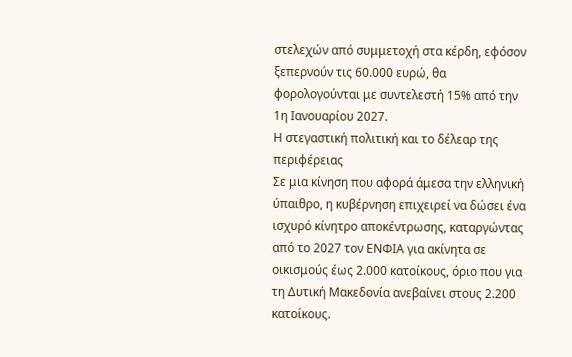στελεχών από συμμετοχή στα κέρδη, εφόσον ξεπερνούν τις 60.000 ευρώ, θα φορολογούνται με συντελεστή 15% από την 1η Ιανουαρίου 2027.
Η στεγαστική πολιτική και το δέλεαρ της περιφέρειας
Σε μια κίνηση που αφορά άμεσα την ελληνική ύπαιθρο, η κυβέρνηση επιχειρεί να δώσει ένα ισχυρό κίνητρο αποκέντρωσης, καταργώντας από το 2027 τον ΕΝΦΙΑ για ακίνητα σε οικισμούς έως 2.000 κατοίκους, όριο που για τη Δυτική Μακεδονία ανεβαίνει στους 2.200 κατοίκους.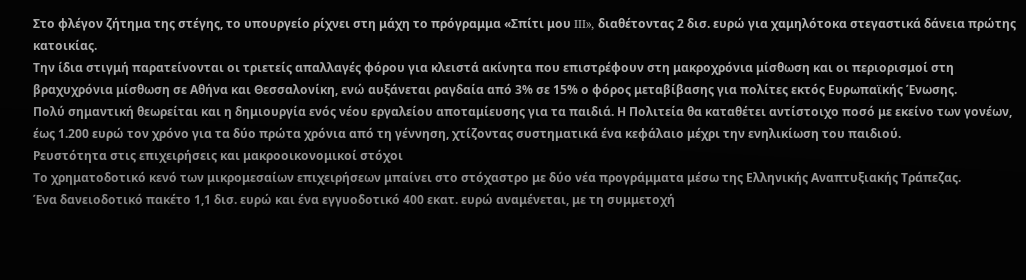Στο φλέγον ζήτημα της στέγης, το υπουργείο ρίχνει στη μάχη το πρόγραμμα «Σπίτι μου III», διαθέτοντας 2 δισ. ευρώ για χαμηλότοκα στεγαστικά δάνεια πρώτης κατοικίας.
Την ίδια στιγμή παρατείνονται οι τριετείς απαλλαγές φόρου για κλειστά ακίνητα που επιστρέφουν στη μακροχρόνια μίσθωση και οι περιορισμοί στη βραχυχρόνια μίσθωση σε Αθήνα και Θεσσαλονίκη, ενώ αυξάνεται ραγδαία από 3% σε 15% ο φόρος μεταβίβασης για πολίτες εκτός Ευρωπαϊκής Ένωσης.
Πολύ σημαντική θεωρείται και η δημιουργία ενός νέου εργαλείου αποταμίευσης για τα παιδιά. Η Πολιτεία θα καταθέτει αντίστοιχο ποσό με εκείνο των γονέων, έως 1.200 ευρώ τον χρόνο για τα δύο πρώτα χρόνια από τη γέννηση, χτίζοντας συστηματικά ένα κεφάλαιο μέχρι την ενηλικίωση του παιδιού.
Ρευστότητα στις επιχειρήσεις και μακροοικονομικοί στόχοι
Το χρηματοδοτικό κενό των μικρομεσαίων επιχειρήσεων μπαίνει στο στόχαστρο με δύο νέα προγράμματα μέσω της Ελληνικής Αναπτυξιακής Τράπεζας.
Ένα δανειοδοτικό πακέτο 1,1 δισ. ευρώ και ένα εγγυοδοτικό 400 εκατ. ευρώ αναμένεται, με τη συμμετοχή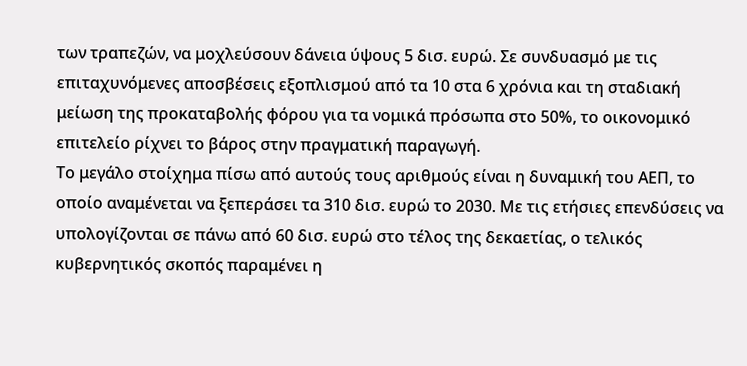των τραπεζών, να μοχλεύσουν δάνεια ύψους 5 δισ. ευρώ. Σε συνδυασμό με τις επιταχυνόμενες αποσβέσεις εξοπλισμού από τα 10 στα 6 χρόνια και τη σταδιακή μείωση της προκαταβολής φόρου για τα νομικά πρόσωπα στο 50%, το οικονομικό επιτελείο ρίχνει το βάρος στην πραγματική παραγωγή.
Το μεγάλο στοίχημα πίσω από αυτούς τους αριθμούς είναι η δυναμική του ΑΕΠ, το οποίο αναμένεται να ξεπεράσει τα 310 δισ. ευρώ το 2030. Με τις ετήσιες επενδύσεις να υπολογίζονται σε πάνω από 60 δισ. ευρώ στο τέλος της δεκαετίας, ο τελικός κυβερνητικός σκοπός παραμένει η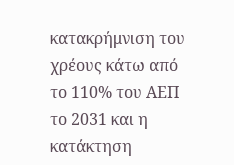κατακρήμνιση του χρέους κάτω από το 110% του ΑΕΠ το 2031 και η κατάκτηση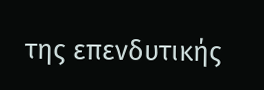της επενδυτικής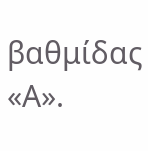βαθμίδας «Α».